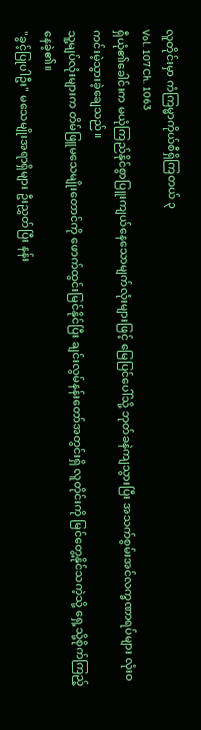လူတိုင်းမှာ ကံကြမ္မာကိုယ်စီရှိကြတယ် ၃
Vol. 107 Ch. 1063
ရှီယုံ၏ခေါင်းက မယုံကြည်နိုင်စွာပြူးကျယ်နေသောမျက်လုံးများဖြင့် မြေပြင်ပေါ်သို့ ဘုတ်ခနဲကျသွားပြီး အသက်စွမ်းအင်လက္ခဏာရပ်များ လုံးဝကင်းမဲ့သွားခဲ့ချေသည်။
သူ့မျပ်လုံးများက တိမ်ဖြူမသေမျိုးတောင်ကို ဖောက်ထွင်းမြင်နိုင်ပြီး ချင်းလွမ်နန်းတော်အတွင်းရှိ လူတိုင်းကို မြင်တွေ့နိုင်သကဲ့သို့ ရှေ့သို့စိုက်ကြည့်နေခဲ့၏။
"ခွင့်ပြုပါဦး" မသေမျိုးအရာရှိများ ဦးညွှတ်ပြီး နန်း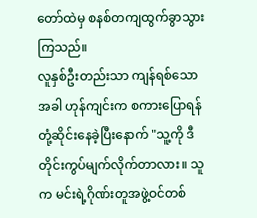တော်ထဲမှ စနစ်တကျထွက်ခွာသွားကြသည်။
လူနှစ်ဦးတည်းသာ ကျန်ရစ်သောအခါ ဟုန်ကျင်းက စကားပြောရန်တုံ့ဆိုင်းနေခဲ့ပြီးနောက် "သူ့ကို ဒီတိုင်းကွပ်မျက်လိုက်တာလား။ သူက မင်းရဲ့ဂိုဏ်းတူအဖွဲ့ဝင်တစ်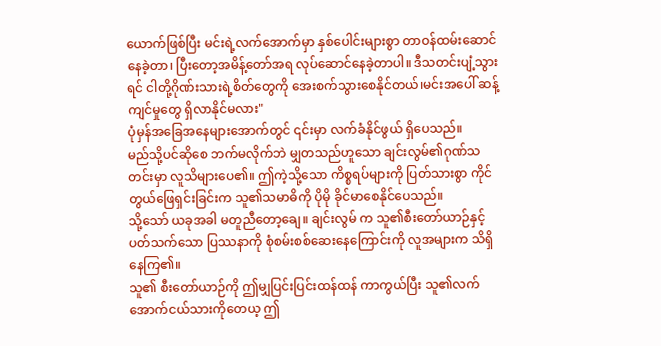ယောက်ဖြစ်ပြီး မင်းရဲ့လက်အောက်မှာ နှစ်ပေါင်းများစွာ တာဝန်ထမ်းဆောင်နေခဲ့တာ၊ ပြီးတော့အမိန့်တော်အရ လုပ်ဆောင်နေခဲ့တာပါ။ ဒီသတင်းပျံ့သွားရင် ငါတို့ဂိုဏ်းသားရဲ့စိတ်တွေကို အေးစက်သွားစေနိုင်တယ်၊မင်းအပေါ် ဆန့်ကျင်မှုတွေ ရှိလာနိုင်မလား"
ပုံမှန်အခြေအနေများအောက်တွင် ၎င်းမှာ လက်ခံနိုင်ဖွယ် ရှိပေသည်။
မည်သို့ပင်ဆိုစေ ဘက်မလိုက်ဘဲ မျှတသည်ဟူသော ချင်းလွမ်၏ဂုဏ်သတင်းမှာ လူသိများပေ၏။ ဤကဲ့သို့သော ကိစ္စရပ်များကို ပြတ်သားစွာ ကိုင်တွယ်ဖြေရှင်းခြင်းက သူ၏သမာဓိကို ပိုမို ခိုင်မာစေနိုင်ပေသည်။
သို့သော် ယခုအခါ မတူညီတော့ချေ။ ချင်းလွမ် က သူ၏စီးတော်ယာဉ်နှင့် ပတ်သက်သော ပြဿနာကို စုံစမ်းစစ်ဆေးနေကြောင်းကို လူအများက သိရှိနေကြ၏။
သူ၏ စီးတော်ယာဉ်ကို ဤမျှပြင်းပြင်းထန်ထန် ကာကွယ်ပြီး သူ၏လက်အောက်ငယ်သားကိုတေယ့ ဤ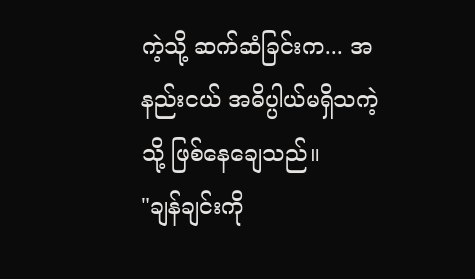ကဲ့သို့ ဆက်ဆံခြင်းက... အနည်းငယ် အဓိပ္ပါယ်မရှိသကဲ့သို့ ဖြစ်နေချေသည်။
"ချန်ချင်းကို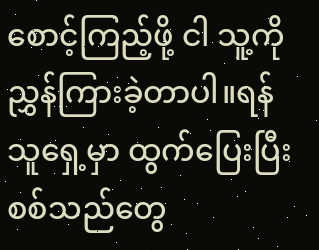စောင့်ကြည့်ဖို့ ငါ သူ့ကို ညွှန်ကြားခဲ့တာပါ။ရန်သူရှေ့မှာ ထွက်ပြေးပြီး စစ်သည်တွေ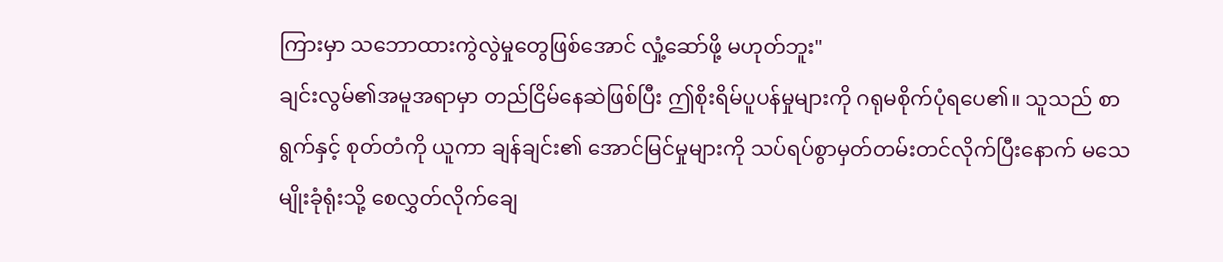ကြားမှာ သဘောထားကွဲလွဲမှုတွေဖြစ်အောင် လှုံ့ဆော်ဖို့ မဟုတ်ဘူး"
ချင်းလွမ်၏အမူအရာမှာ တည်ငြိမ်နေဆဲဖြစ်ပြီး ဤစိုးရိမ်ပူပန်မှုများကို ဂရုမစိုက်ပုံရပေ၏။ သူသည် စာရွက်နှင့် စုတ်တံကို ယူကာ ချန်ချင်း၏ အောင်မြင်မှုများကို သပ်ရပ်စွာမှတ်တမ်းတင်လိုက်ပြီးနောက် မသေမျိုးခုံရုံးသို့ စေလွှတ်လိုက်ချေ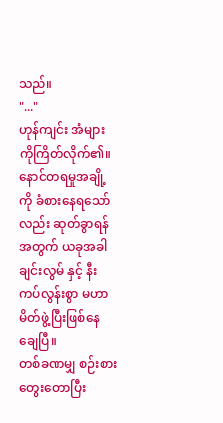သည်။
"..."
ဟုန်ကျင်း အံများကိုကြိတ်လိုက်၏။ နောင်တရမှုအချို့ကို ခံစားနေရသော်လည်း ဆုတ်ခွာရန်အတွက် ယခုအခါ ချင်းလွမ် နှင့် နီးကပ်လွန်းစွာ မဟာမိတ်ဖွဲ့ပြီးဖြစ်နေချေပြီ။
တစ်ခဏမျှ စဉ်းစားတွေးတောပြီး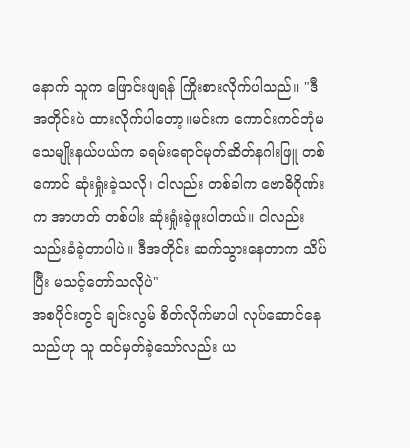နောက် သူက ဖြောင်းဖျရန် ကြိုးစားလိုက်ပါသည်။ "ဒီအတိုင်းပဲ ထားလိုက်ပါတော့။မင်းက ကောင်းကင်ဘုံမသေမျိုးနယ်ပယ်က ခရမ်းရောင်မုတ်ဆိတ်နဂါးဖြူ တစ်ကောင် ဆုံးရှုံးခဲ့သလို၊ ငါလည်း တစ်ခါက ဗောဓိဂိုဏ်းက အာဟတ် တစ်ပါး ဆုံးရှုံးခဲ့ဖူးပါတယ်။ ငါလည်း သည်းခံခဲ့တာပါပဲ။ ဒီအတိုင်း ဆက်သွားနေတာက သိပ်ပြီး မသင့်တော်သလိုပဲ"
အစပိုင်းတွင် ချင်းလွမ် စိတ်လိုက်မာပါ လုပ်ဆောင်နေသည်ဟု သူ ထင်မှတ်ခဲ့သော်လည်း ယ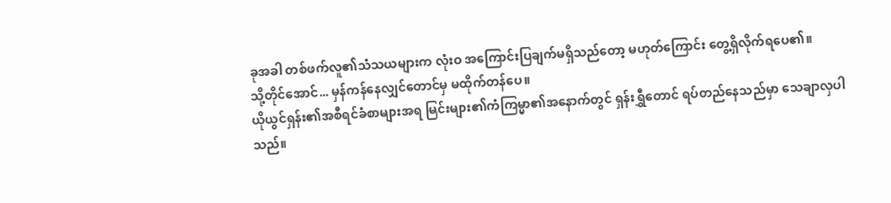ခုအခါ တစ်ဖက်လူ၏သံသယများက လုံးဝ အကြောင်းပြချက်မရှိသည်တော့ မဟုတ်ကြောင်း တွေ့ရှိလိုက်ရပေ၏။
သို့တိုင်အောင်... မှန်ကန်နေလျှင်တောင်မှ မထိုက်တန်ပေ။
ယိုယွင်ရှန်း၏အစီရင်ခံစာများအရ မြင်းများ၏ကံကြမ္မာ၏အနောက်တွင် ရှန်းရွှီတောင် ရပ်တည်နေသည်မှာ သေချာလှပါသည်။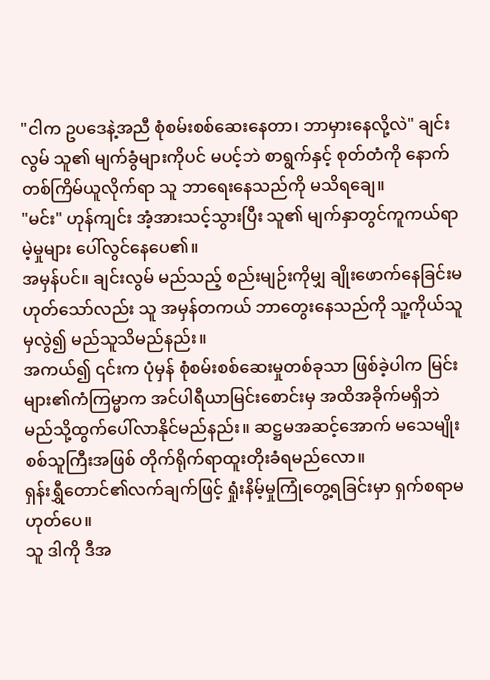"ငါက ဥပဒေနဲ့အညီ စုံစမ်းစစ်ဆေးနေတာ၊ ဘာမှားနေလို့လဲ" ချင်းလွမ် သူ၏ မျက်ခွံများကိုပင် မပင့်ဘဲ စာရွက်နှင့် စုတ်တံကို နောက်တစ်ကြိမ်ယူလိုက်ရာ သူ ဘာရေးနေသည်ကို မသိရချေ။
"မင်း" ဟုန်ကျင်း အံ့အားသင့်သွားပြီး သူ၏ မျက်နှာတွင်ကူကယ်ရာမဲ့မှုများ ပေါ်လွင်နေပေ၏။
အမှန်ပင်။ ချင်းလွမ် မည်သည့် စည်းမျဉ်းကိုမျှ ချိုးဖောက်နေခြင်းမဟုတ်သော်လည်း သူ အမှန်တကယ် ဘာတွေးနေသည်ကို သူ့ကိုယ်သူမှလွဲ၍ မည်သူသိမည်နည်း။
အကယ်၍ ၎င်းက ပုံမှန် စုံစမ်းစစ်ဆေးမှုတစ်ခုသာ ဖြစ်ခဲ့ပါက မြင်းများ၏ကံကြမ္မာက အင်ပါရီယာမြင်းစောင်းမှ အထိအခိုက်မရှိဘဲ မည်သို့ထွက်ပေါ်လာနိုင်မည်နည်း။ ဆဋ္ဌမအဆင့်အောက် မသေမျိုးစစ်သူကြီးအဖြစ် တိုက်ရိုက်ရာထူးတိုးခံရမည်လော။
ရှန်းရွှီတောင်၏လက်ချက်ဖြင့် ရှုံးနိမ့်မှုကြုံတွေ့ရခြင်းမှာ ရှက်စရာမဟုတ်ပေ။
သူ ဒါကို ဒီအ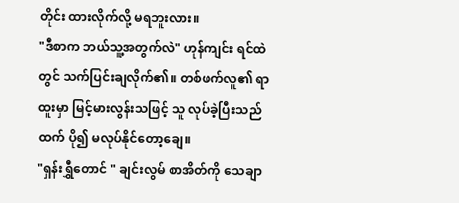တိုင်း ထားလိုက်လို့ မရဘူးလား။
"ဒီစာက ဘယ်သူ့အတွက်လဲ" ဟုန်ကျင်း ရင်ထဲတွင် သက်ပြင်းချလိုက်၏။ တစ်ဖက်လူ၏ ရာထူးမှာ မြင့်မားလွန်းသဖြင့် သူ လုပ်ခဲ့ပြီးသည်ထက် ပို၍ မလုပ်နိုင်တော့ချေ။
"ရှန်းရွှီတောင် " ချင်းလွမ် စာအိတ်ကို သေချာ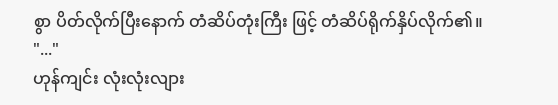စွာ ပိတ်လိုက်ပြီးနောက် တံဆိပ်တုံးကြီး ဖြင့် တံဆိပ်ရိုက်နှိပ်လိုက်၏။
"..."
ဟုန်ကျင်း လုံးလုံးလျား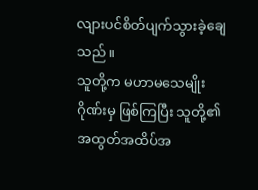လျားပင်စိတ်ပျက်သွားခဲ့ချေသည်။
သူတို့က မဟာမသေမျိုးဂိုဏ်းမှ ဖြစ်ကြပြီး သူတို့၏အထွတ်အထိပ်အ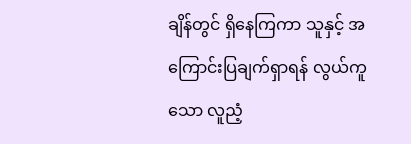ချိန်တွင် ရှိနေကြကာ သူနှင့် အကြောင်းပြချက်ရှာရန် လွယ်ကူသော လူညံ့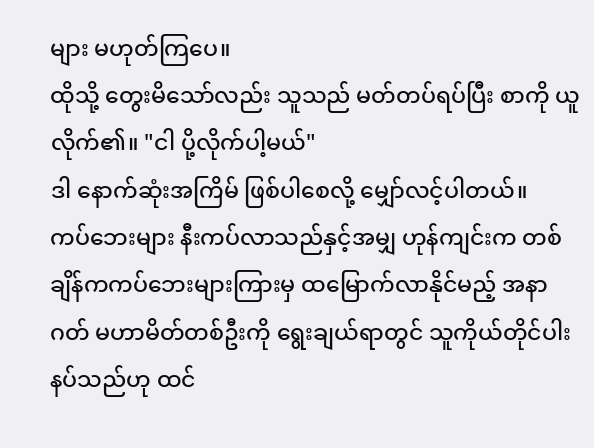များ မဟုတ်ကြပေ။
ထိုသို့ တွေးမိသော်လည်း သူသည် မတ်တပ်ရပ်ပြီး စာကို ယူလိုက်၏။ "ငါ ပို့လိုက်ပါ့မယ်"
ဒါ နောက်ဆုံးအကြိမ် ဖြစ်ပါစေလို့ မျှော်လင့်ပါတယ်။
ကပ်ဘေးများ နီးကပ်လာသည်နှင့်အမျှ ဟုန်ကျင်းက တစ်ချိန်ကကပ်ဘေးများကြားမှ ထမြောက်လာနိုင်မည့် အနာဂတ် မဟာမိတ်တစ်ဦးကို ရွေးချယ်ရာတွင် သူကိုယ်တိုင်ပါးနပ်သည်ဟု ထင်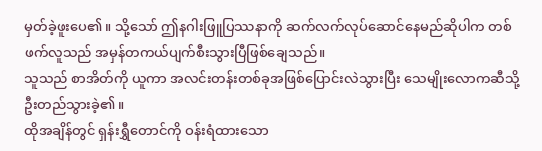မှတ်ခဲ့ဖူးပေ၏။ သို့သော် ဤနဂါးဖြူပြဿနာကို ဆက်လက်လုပ်ဆောင်နေမည်ဆိုပါက တစ်ဖက်လူသည် အမှန်တကယ်ပျက်စီးသွားပြီဖြစ်ချေသည်။
သူသည် စာအိတ်ကို ယူကာ အလင်းတန်းတစ်ခုအဖြစ်ပြောင်းလဲသွားပြီး သေမျိုးလောကဆီသို့ ဦးတည်သွားခဲ့၏။
ထိုအချိန်တွင် ရှန်းရွှီတောင်ကို ဝန်းရံထားသော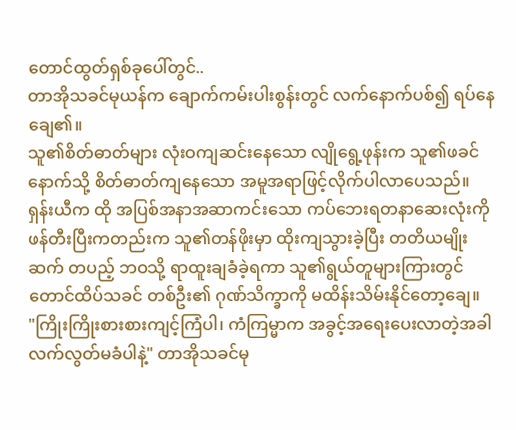တောင်ထွတ်ရှစ်ခုပေါ်တွင်..
တာအိုသခင်မုယန်က ချောက်ကမ်းပါးစွန်းတွင် လက်နောက်ပစ်၍ ရပ်နေချေ၏။
သူ၏စိတ်ဓာတ်များ လုံးဝကျဆင်းနေသော လျိုရွေ့ဖုန်းက သူ၏ဖခင်နောက်သို့ စိတ်ဓာတ်ကျနေသော အမူအရာဖြင့်လိုက်ပါလာပေသည်။
ရှန်းယီက ထို အပြစ်အနာအဆာကင်းသော ကပ်ဘေးရတနာဆေးလုံးကို ဖန်တီးပြီးကတည်းက သူ၏တန်ဖိုးမှာ ထိုးကျသွားခဲ့ပြီး တတိယမျိုးဆက် တပည့် ဘဝသို့ ရာထူးချခံခဲ့ရကာ သူ၏ရွယ်တူများကြားတွင် တောင်ထိပ်သခင် တစ်ဦး၏ ဂုဏ်သိက္ခာကို မထိန်းသိမ်းနိုင်တော့ချေ။
"ကြိုးကြိုးစားစားကျင့်ကြံပါ၊ ကံကြမ္မာက အခွင့်အရေးပေးလာတဲ့အခါ လက်လွတ်မခံပါနဲ့" တာအိုသခင်မု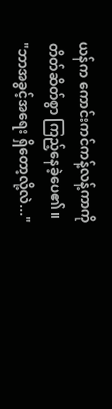ယန်က ကောင်းကင်ကန့်လန့်ကာကို တိတ်ဆိတ်စွာ ကြည့်နေခဲ့ပေ၏။
"ဘာအခွင့်အရေး ရှိတော့လို့လဲ..."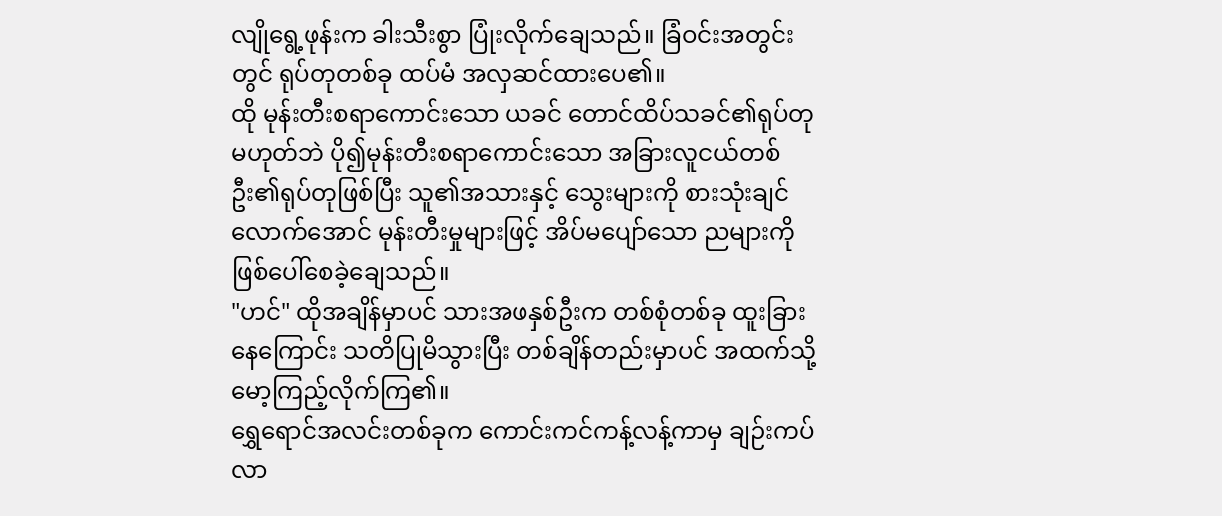လျိုရွေ့ဖုန်းက ခါးသီးစွာ ပြုံးလိုက်ချေသည်။ ခြံဝင်းအတွင်းတွင် ရုပ်တုတစ်ခု ထပ်မံ အလှဆင်ထားပေ၏။
ထို မုန်းတီးစရာကောင်းသော ယခင် တောင်ထိပ်သခင်၏ရုပ်တုမဟုတ်ဘဲ ပို၍မုန်းတီးစရာကောင်းသော အခြားလူငယ်တစ်ဦး၏ရုပ်တုဖြစ်ပြီး သူ၏အသားနှင့် သွေးများကို စားသုံးချင်လောက်အောင် မုန်းတီးမှုများဖြင့် အိပ်မပျော်သော ညများကို ဖြစ်ပေါ်စေခဲ့ချေသည်။
"ဟင်" ထိုအချိန်မှာပင် သားအဖနှစ်ဦးက တစ်စုံတစ်ခု ထူးခြားနေကြောင်း သတိပြုမိသွားပြီး တစ်ချိန်တည်းမှာပင် အထက်သို့ မော့ကြည့်လိုက်ကြ၏။
ရွှေရောင်အလင်းတစ်ခုက ကောင်းကင်ကန့်လန့်ကာမှ ချဉ်းကပ်လာ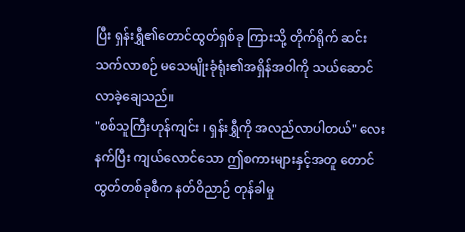ပြီး ရှန်းရွှီ၏တောင်ထွတ်ရှစ်ခု ကြားသို့ တိုက်ရိုက် ဆင်းသက်လာစဉ် မသေမျိုးခုံရုံး၏အရှိန်အဝါကို သယ်ဆောင်လာခဲ့ချေသည်။
"စစ်သူကြီးဟုန်ကျင်း ၊ ရှန်းရွှီကို အလည်လာပါတယ်" လေးနက်ပြီး ကျယ်လောင်သော ဤစကားများနှင့်အတူ တောင်ထွတ်တစ်ခုစီက နတ်ဝိညာဉ် တုန်ခါမှု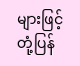များဖြင့်တုံ့ပြန်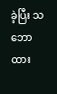ခဲ့ပြီး သဘောထား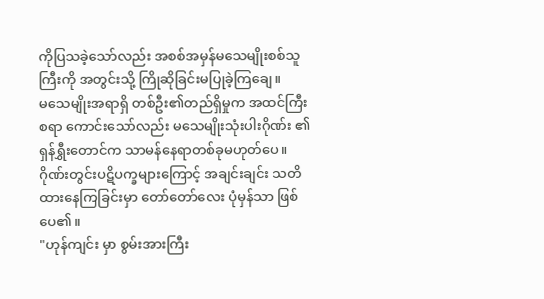ကိုပြသခဲ့သော်လည်း အစစ်အမှန်မသေမျိုးစစ်သူကြီးကို အတွင်းသို့ ကြိုဆိုခြင်းမပြုခဲ့ကြချေ။
မသေမျိုးအရာရှိ တစ်ဦး၏တည်ရှိမှုက အထင်ကြီးစရာ ကောင်းသော်လည်း မသေမျိုးသုံးပါးဂိုဏ်း ၏ရှန်ရွှီးတောင်က သာမန်နေရာတစ်ခုမဟုတ်ပေ။ ဂိုဏ်းတွင်းပဋိပက္ခများကြောင့် အချင်းချင်း သတိထားနေကြခြင်းမှာ တော်တော်လေး ပုံမှန်သာ ဖြစ်ပေ၏။
"ဟုန်ကျင်း မှာ စွမ်းအားကြီး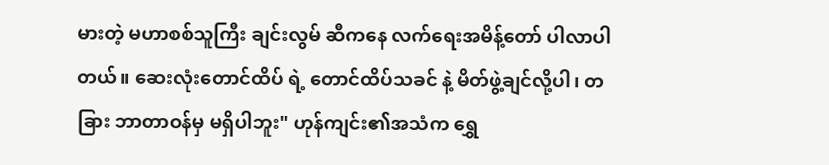မားတဲ့ မဟာစစ်သူကြီး ချင်းလွမ် ဆီကနေ လက်ရေးအမိန့်တော် ပါလာပါတယ်။ ဆေးလုံးတောင်ထိပ် ရဲ့ တောင်ထိပ်သခင် နဲ့ မိတ်ဖွဲ့ချင်လို့ပါ၊ တခြား ဘာတာဝန်မှ မရှိပါဘူး" ဟုန်ကျင်း၏အသံက ရွှေ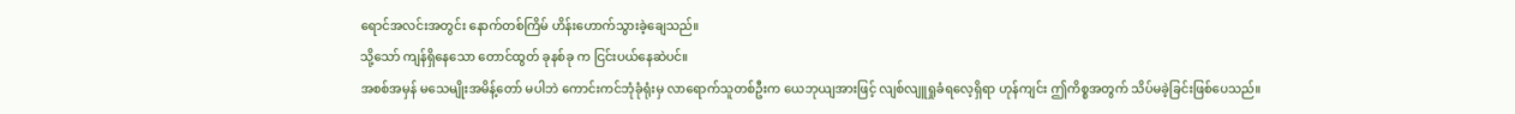ရောင်အလင်းအတွင်း နောက်တစ်ကြိမ် ဟိန်းဟောက်သွားခဲ့ချေသည်။
သို့သော် ကျန်ရှိနေသော တောင်ထွတ် ခုနစ်ခု က ငြင်းပယ်နေဆဲပင်။
အစစ်အမှန် မသေမျိုးအမိန့်တော် မပါဘဲ ကောင်းကင်ဘုံခုံရုံးမှ လာရောက်သူတစ်ဦးက ယေဘုယျအားဖြင့် လျစ်လျူရှုခံရလေ့ရှိရာ ဟုန်ကျင်း ဤကိစ္စအတွက် သိပ်မခဲ့ခြင်းဖြစ်ပေသည်။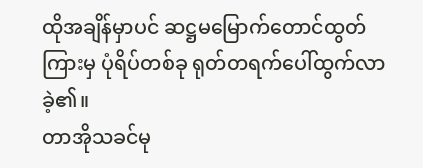ထိုအချိန်မှာပင် ဆဋ္ဌမမြောက်တောင်ထွတ် ကြားမှ ပုံရိပ်တစ်ခု ရုတ်တရက်ပေါ်ထွက်လာခဲ့၏။
တာအိုသခင်မု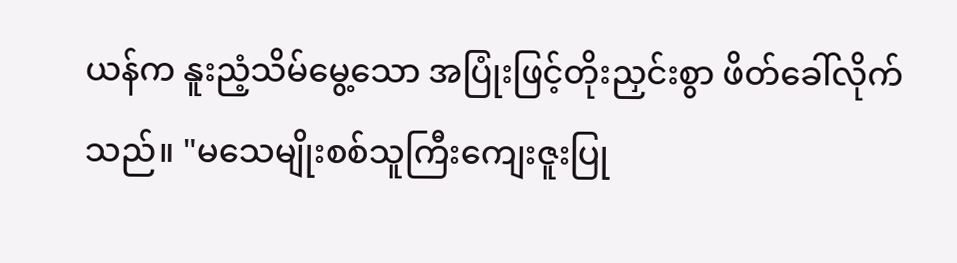ယန်က နူးညံ့သိမ်မွေ့သော အပြုံးဖြင့်တိုးညှင်းစွာ ဖိတ်ခေါ်လိုက်သည်။ "မသေမျိုးစစ်သူကြီးကျေးဇူးပြု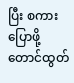ပြီး စကားပြောဖို့တောင်ထွတ်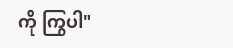ကို ကြွပါ"